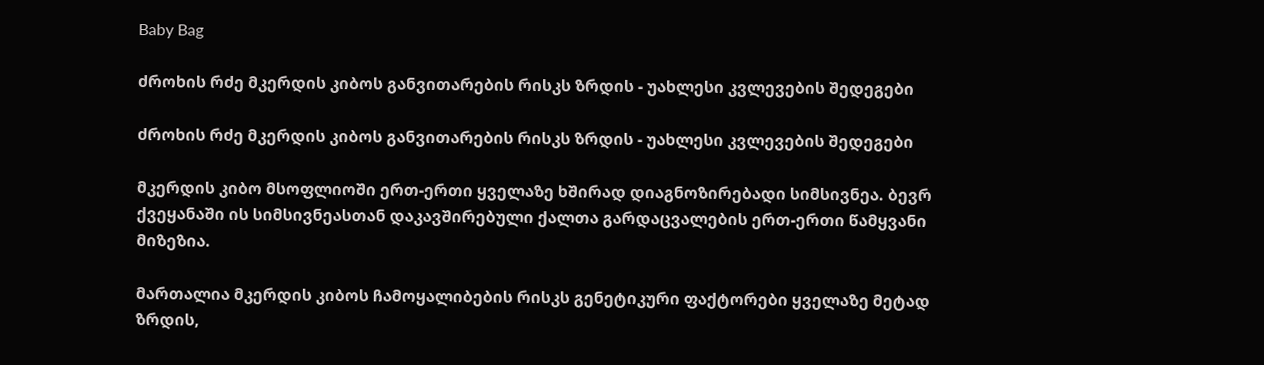Baby Bag

ძროხის რძე მკერდის კიბოს განვითარების რისკს ზრდის - უახლესი კვლევების შედეგები

ძროხის რძე მკერდის კიბოს განვითარების რისკს ზრდის - უახლესი კვლევების შედეგები

მკერდის კიბო მსოფლიოში ერთ-ერთი ყველაზე ხშირად დიაგნოზირებადი სიმსივნეა. ბევრ ქვეყანაში ის სიმსივნეასთან დაკავშირებული ქალთა გარდაცვალების ერთ-ერთი წამყვანი მიზეზია.

მართალია მკერდის კიბოს ჩამოყალიბების რისკს გენეტიკური ფაქტორები ყველაზე მეტად ზრდის,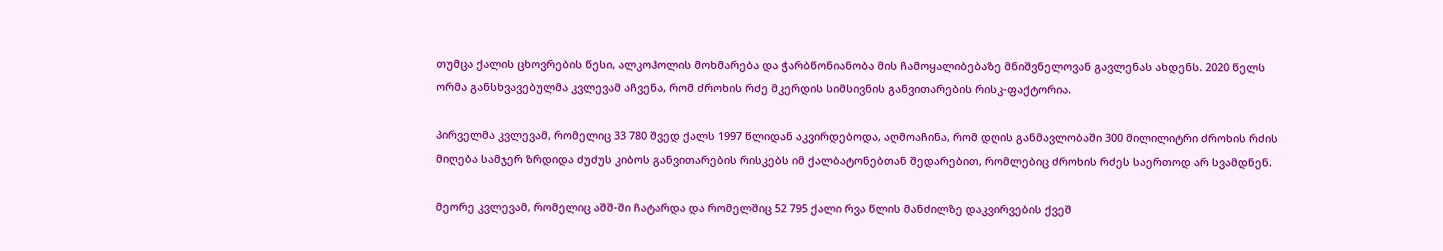თუმცა ქალის ცხოვრების წესი, ალკოჰოლის მოხმარება და ჭარბწონიანობა მის ჩამოყალიბებაზე მნიშვნელოვან გავლენას ახდენს. 2020 წელს ორმა განსხვავებულმა კვლევამ აჩვენა, რომ ძროხის რძე მკერდის სიმსივნის განვითარების რისკ-ფაქტორია.

პირველმა კვლევამ, რომელიც 33 780 შვედ ქალს 1997 წლიდან აკვირდებოდა, აღმოაჩინა, რომ დღის განმავლობაში 300 მილილიტრი ძროხის რძის მიღება სამჯერ ზრდიდა ძუძუს კიბოს განვითარების რისკებს იმ ქალბატონებთან შედარებით, რომლებიც ძროხის რძეს საერთოდ არ სვამდნენ.

მეორე კვლევამ, რომელიც აშშ-ში ჩატარდა და რომელშიც 52 795 ქალი რვა წლის მანძილზე დაკვირვების ქვეშ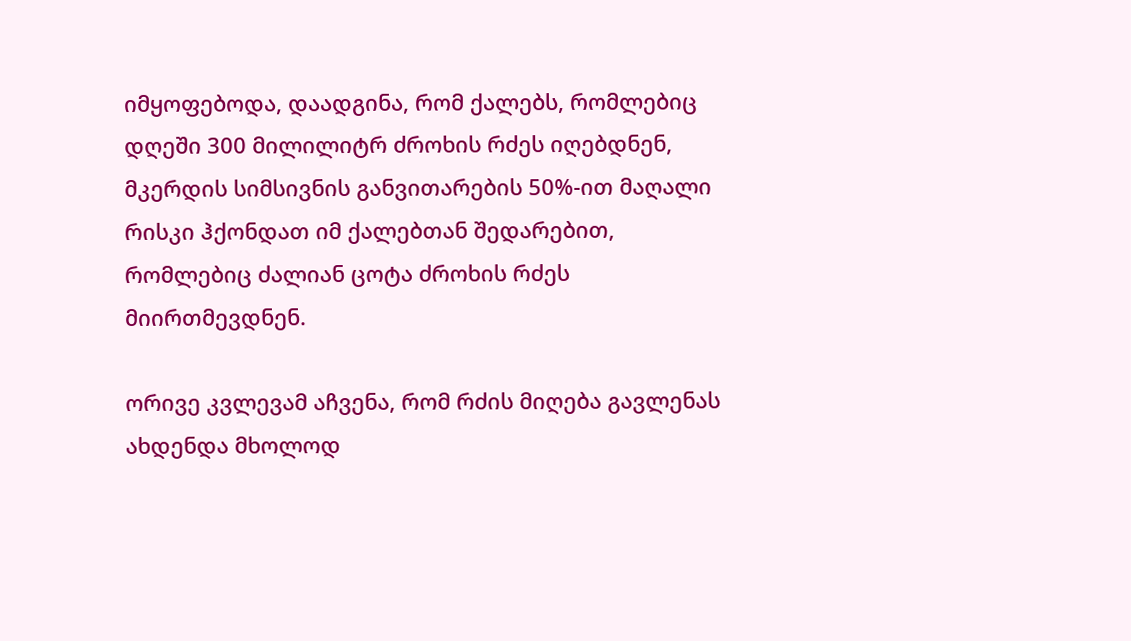იმყოფებოდა, დაადგინა, რომ ქალებს, რომლებიც დღეში 300 მილილიტრ ძროხის რძეს იღებდნენ, მკერდის სიმსივნის განვითარების 50%-ით მაღალი რისკი ჰქონდათ იმ ქალებთან შედარებით, რომლებიც ძალიან ცოტა ძროხის რძეს მიირთმევდნენ.

ორივე კვლევამ აჩვენა, რომ რძის მიღება გავლენას ახდენდა მხოლოდ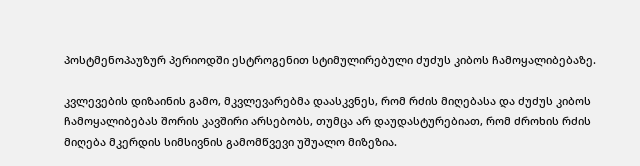პოსტმენოპაუზურ პერიოდში ესტროგენით სტიმულირებული ძუძუს კიბოს ჩამოყალიბებაზე.

კვლევების დიზაინის გამო, მკვლევარებმა დაასკვნეს, რომ რძის მიღებასა და ძუძუს კიბოს ჩამოყალიბებას შორის კავშირი არსებობს, თუმცა არ დაუდასტურებიათ, რომ ძროხის რძის მიღება მკერდის სიმსივნის გამომწვევი უშუალო მიზეზია.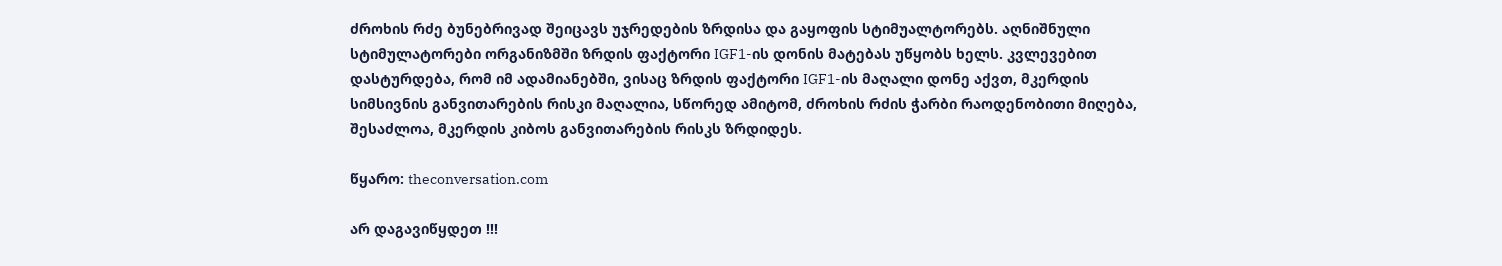ძროხის რძე ბუნებრივად შეიცავს უჯრედების ზრდისა და გაყოფის სტიმუალტორებს. აღნიშნული სტიმულატორები ორგანიზმში ზრდის ფაქტორი IGF1-ის დონის მატებას უწყობს ხელს. კვლევებით დასტურდება, რომ იმ ადამიანებში, ვისაც ზრდის ფაქტორი IGF1-ის მაღალი დონე აქვთ, მკერდის სიმსივნის განვითარების რისკი მაღალია, სწორედ ამიტომ, ძროხის რძის ჭარბი რაოდენობითი მიღება, შესაძლოა, მკერდის კიბოს განვითარების რისკს ზრდიდეს.

წყარო: theconversation.com

არ დაგავიწყდეთ !!!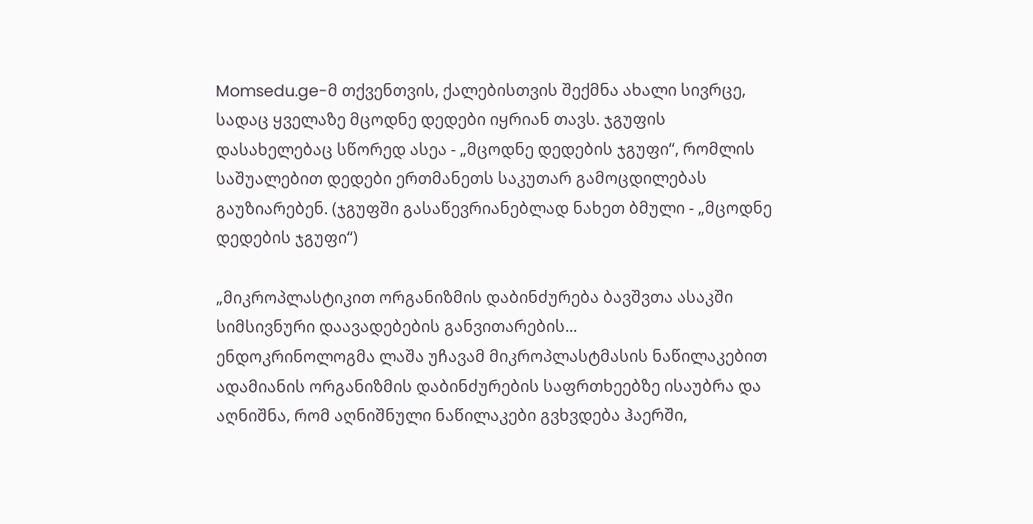Momsedu.ge-მ თქვენთვის, ქალებისთვის შექმნა ახალი სივრცე, სადაც ყველაზე მცოდნე დედები იყრიან თავს. ჯგუფის დასახელებაც სწორედ ასეა - „მცოდნე დედების ჯგუფი“, რომლის საშუალებით დედები ერთმანეთს საკუთარ გამოცდილებას გაუზიარებენ. (ჯგუფში გასაწევრიანებლად ნახეთ ბმული - „მცოდნე დედების ჯგუფი“)

„მიკროპლასტიკით ორგანიზმის დაბინძურება ბავშვთა ასაკში სიმსივნური დაავადებების განვითარების...
ენდოკრინოლოგმა ლაშა უჩავამ მიკროპლასტმასის ნაწილაკებით ადამიანის ორგანიზმის დაბინძურების საფრთხეებზე ისაუბრა და აღნიშნა, რომ აღნიშნული ნაწილაკები გვხვდება ჰაერში,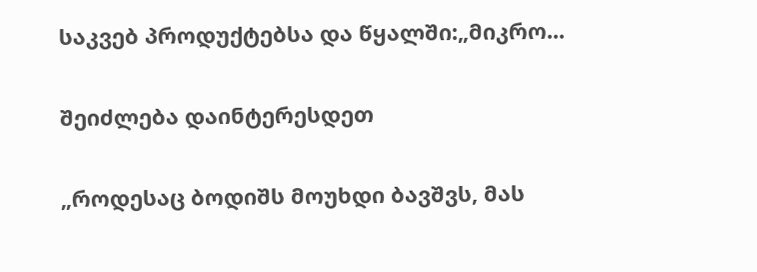საკვებ პროდუქტებსა და წყალში:„მიკრო...

შეიძლება დაინტერესდეთ

„როდესაც ბოდიშს მოუხდი ბავშვს, მას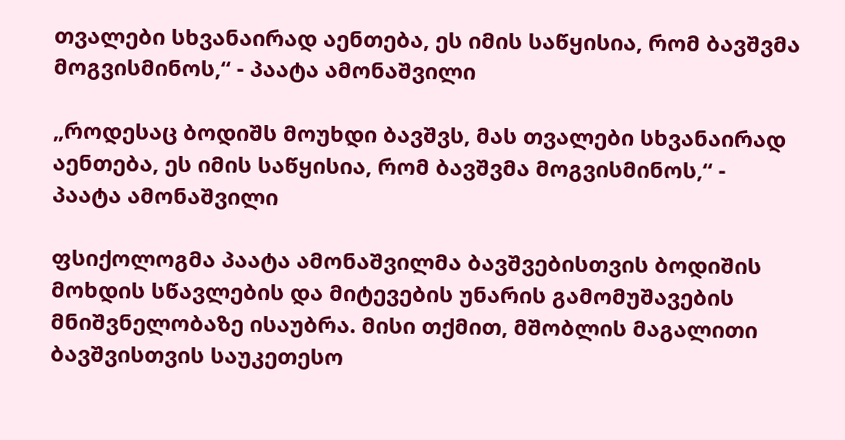თვალები სხვანაირად აენთება, ეს იმის საწყისია, რომ ბავშვმა მოგვისმინოს,“ - პაატა ამონაშვილი

„როდესაც ბოდიშს მოუხდი ბავშვს, მას თვალები სხვანაირად აენთება, ეს იმის საწყისია, რომ ბავშვმა მოგვისმინოს,“ - პაატა ამონაშვილი

ფსიქოლოგმა პაატა ამონაშვილმა ბავშვებისთვის ბოდიშის მოხდის სწავლების და მიტევების უნარის გამომუშავების მნიშვნელობაზე ისაუბრა. მისი თქმით, მშობლის მაგალითი ბავშვისთვის საუკეთესო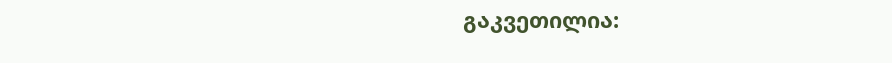გაკვეთილია: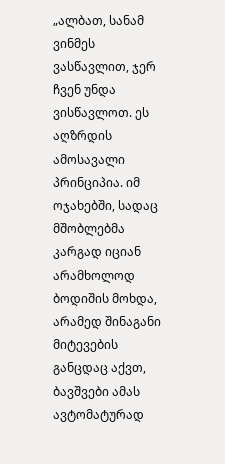„ალბათ, სანამ ვინმეს ვასწავლით, ჯერ ჩვენ უნდა ვისწავლოთ. ეს აღზრდის ამოსავალი პრინციპია. იმ ოჯახებში, სადაც მშობლებმა კარგად იციან არამხოლოდ ბოდიშის მოხდა, არამედ შინაგანი მიტევების განცდაც აქვთ, ბავშვები ამას ავტომატურად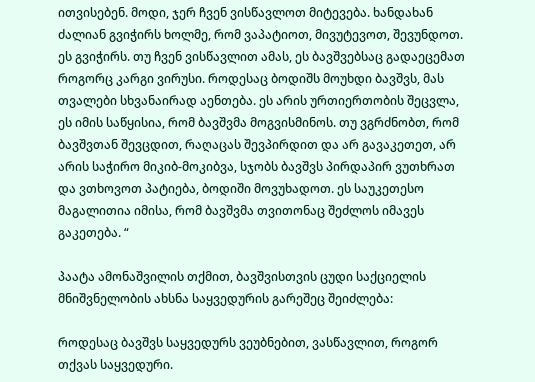ითვისებენ. მოდი, ჯერ ჩვენ ვისწავლოთ მიტევება. ხანდახან ძალიან გვიჭირს ხოლმე, რომ ვაპატიოთ, მივუტევოთ, შევუნდოთ. ეს გვიჭირს. თუ ჩვენ ვისწავლით ამას, ეს ბავშვებსაც გადაეცემათ როგორც კარგი ვირუსი. როდესაც ბოდიშს მოუხდი ბავშვს, მას თვალები სხვანაირად აენთება. ეს არის ურთიერთობის შეცვლა, ეს იმის საწყისია, რომ ბავშვმა მოგვისმინოს. თუ ვგრძნობთ, რომ ბავშვთან შევცდით, რაღაცას შევპირდით და არ გავაკეთეთ, არ არის საჭირო მიკიბ-მოკიბვა, სჯობს ბავშვს პირდაპირ ვუთხრათ და ვთხოვოთ პატიება, ბოდიში მოვუხადოთ. ეს საუკეთესო მაგალითია იმისა, რომ ბავშვმა თვითონაც შეძლოს იმავეს გაკეთება. “

პაატა ამონაშვილის თქმით, ბავშვისთვის ცუდი საქციელის მნიშვნელობის ახსნა საყვედურის გარეშეც შეიძლება:

როდესაც ბავშვს საყვედურს ვეუბნებით, ვასწავლით, როგორ თქვას საყვედური.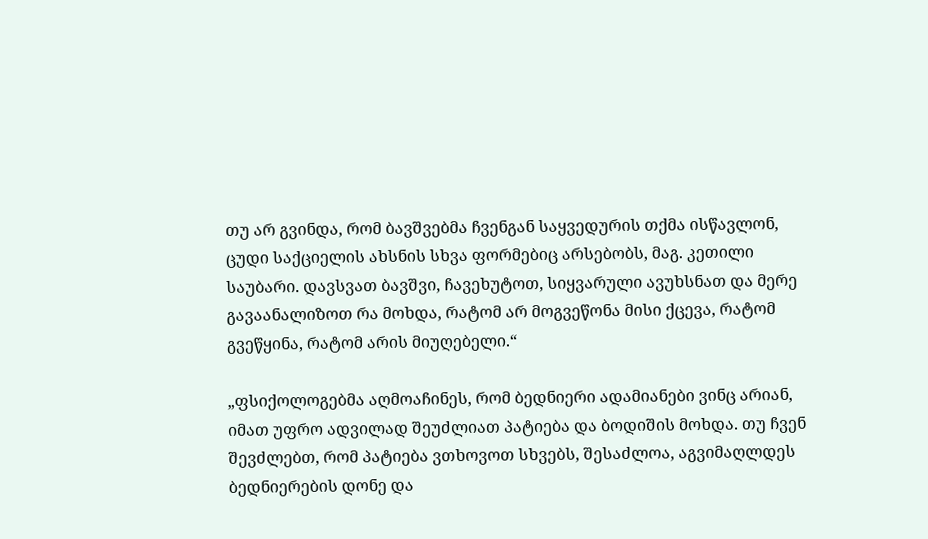თუ არ გვინდა, რომ ბავშვებმა ჩვენგან საყვედურის თქმა ისწავლონ, ცუდი საქციელის ახსნის სხვა ფორმებიც არსებობს, მაგ. კეთილი საუბარი. დავსვათ ბავშვი, ჩავეხუტოთ, სიყვარული ავუხსნათ და მერე გავაანალიზოთ რა მოხდა, რატომ არ მოგვეწონა მისი ქცევა, რატომ გვეწყინა, რატომ არის მიუღებელი.“

„ფსიქოლოგებმა აღმოაჩინეს, რომ ბედნიერი ადამიანები ვინც არიან, იმათ უფრო ადვილად შეუძლიათ პატიება და ბოდიშის მოხდა. თუ ჩვენ შევძლებთ, რომ პატიება ვთხოვოთ სხვებს, შესაძლოა, აგვიმაღლდეს ბედნიერების დონე და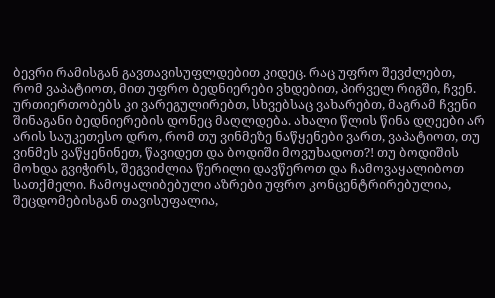ბევრი რამისგან გავთავისუფლდებით კიდეც. რაც უფრო შევძლებთ, რომ ვაპატიოთ, მით უფრო ბედნიერები ვხდებით, პირველ რიგში, ჩვენ. ურთიერთობებს კი ვარეგულირებთ, სხვებსაც ვახარებთ, მაგრამ ჩვენი შინაგანი ბედნიერების დონეც მაღლდება. ახალი წლის წინა დღეები არ არის საუკეთესო დრო, რომ თუ ვინმეზე ნაწყენები ვართ, ვაპატიოთ, თუ ვინმეს ვაწყენინეთ, წავიდეთ და ბოდიში მოვუხადოთ?! თუ ბოდიშის მოხდა გვიჭირს, შეგვიძლია წერილი დავწეროთ და ჩამოვაყალიბოთ სათქმელი. ჩამოყალიბებული აზრები უფრო კონცენტრირებულია, შეცდომებისგან თავისუფალია,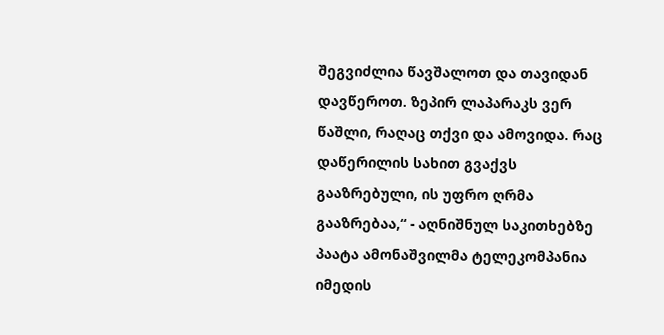შეგვიძლია წავშალოთ და თავიდან დავწეროთ. ზეპირ ლაპარაკს ვერ წაშლი, რაღაც თქვი და ამოვიდა. რაც დაწერილის სახით გვაქვს გააზრებული, ის უფრო ღრმა გააზრებაა,“ - აღნიშნულ საკითხებზე პაატა ამონაშვილმა ტელეკომპანია იმედის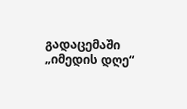გადაცემაში „იმედის დღე“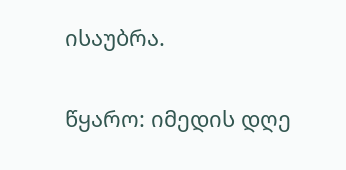ისაუბრა.

წყარო: იმედის დღე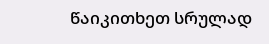წაიკითხეთ სრულად